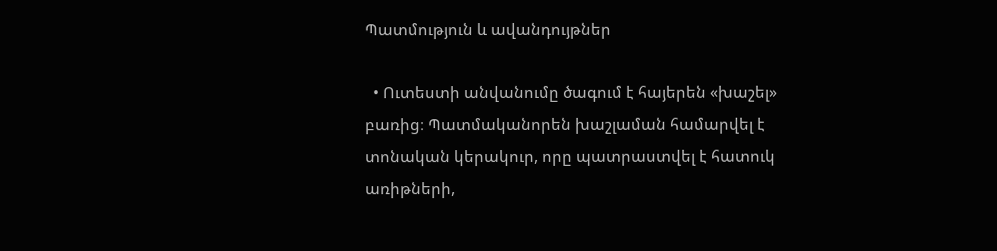Պատմություն և ավանդույթներ

  • Ուտեստի անվանումը ծագում է հայերեն «խաշել» բառից։ Պատմականորեն խաշլաման համարվել է տոնական կերակուր, որը պատրաստվել է հատուկ առիթների,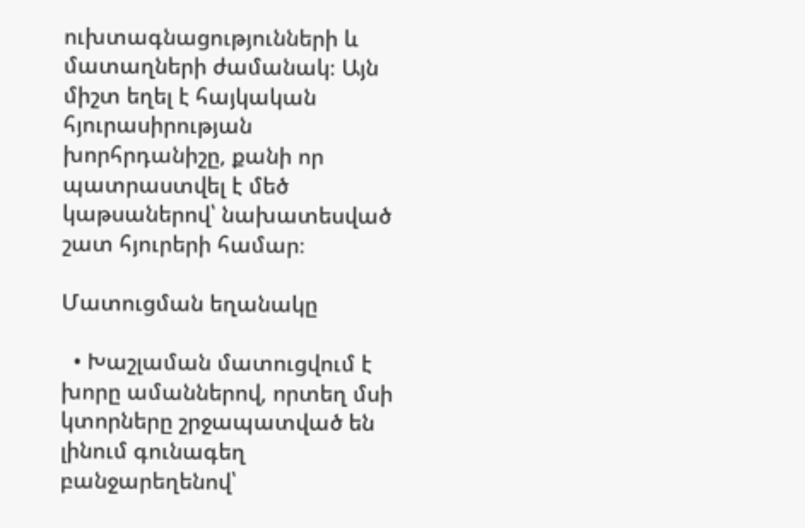ուխտագնացությունների և մատաղների ժամանակ։ Այն միշտ եղել է հայկական հյուրասիրության խորհրդանիշը, քանի որ պատրաստվել է մեծ կաթսաներով՝ նախատեսված շատ հյուրերի համար։

Մատուցման եղանակը

  • Խաշլաման մատուցվում է խորը ամաններով, որտեղ մսի կտորները շրջապատված են լինում գունագեղ բանջարեղենով՝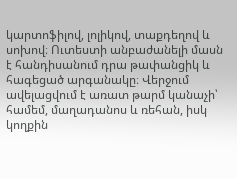կարտոֆիլով, լոլիկով, տաքդեղով և սոխով։ Ուտեստի անբաժանելի մասն է հանդիսանում դրա թափանցիկ և հագեցած արգանակը։ Վերջում ավելացվում է առատ թարմ կանաչի՝ համեմ, մաղադանոս և ռեհան, իսկ կողքին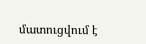մատուցվում է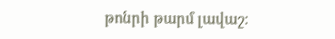թոնրի թարմ լավաշ։